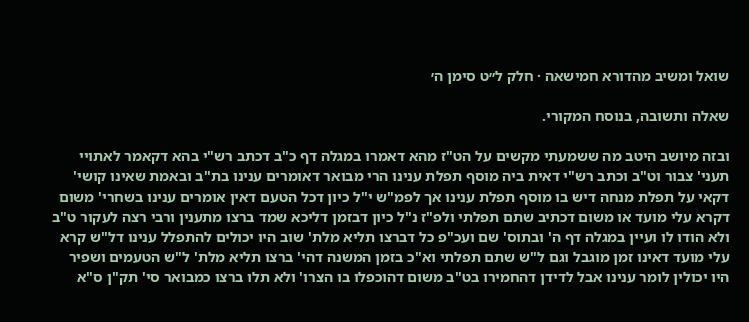שואל ומשיב מהדורא חמישאה · חלק ל״ט סימן ה׳

שאלה ותשובה, בנוסח המקורי.

ובזה מיושב היטב מה ששמעתי מקשים על הט"ז מהא דאמרו במגלה דף כ"ב דכתב רש"י בהא דקאמר לאתויי תעני' צבור וט"ב וכתב רש"י דאית ביה מוסף תפלת ענינו הרי מבואר דאומרים ענינו בת"ב ובאמת שאינו קושי' דקאי על תפלת מנחה דיש בו מוסף תפלת ענינו אך לפמ"ש י"ל כיון דכל הטעם דאין אומרים ענינו בשחרי' משום דקרא עלי מועד או משום דכתיב שתם תפלתי ולפ"ז נ"ל כיון דבזמן דליכא שמד ברצו מתענין ורבי רצה לעקור ט"ב ולא הודו לו ועיין במגלה דף ה' ובתוס' שם ועכ"פ כל דברצו תליא מלת' שוב היו יכולים להתפלל ענינו דל"ש קרא עלי מועד דאינו זמן מוגבל וגם ל"ש שתם תפלתי וא"כ בזמן המשנה דהי' ברצו תליא מלת' ל"ש הטעמים ושפיר היו יכולין לומר ענינו אבל לדידן דהחמירו בט"ב משום דהוכפלו בו הצרו' ולא תלו ברצו כמבואר סי' תק"ן ס"א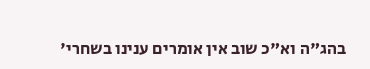בהג"ה וא"כ שוב אין אומרים ענינו בשחרי'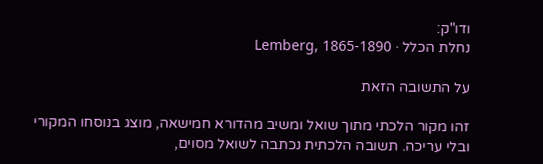ודו"ק:
נחלת הכלל · Lemberg, 1865-1890

על התשובה הזאת

זהו מקור הלכתי מתוך שואל ומשיב מהדורא חמישאה, מוצג בנוסחו המקורי ובלי עריכה. תשובה הלכתית נכתבה לשואל מסוים,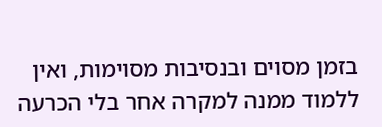בזמן מסוים ובנסיבות מסוימות, ואין ללמוד ממנה למקרה אחר בלי הכרעה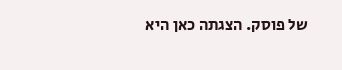של פוסק. הצגתה כאן היא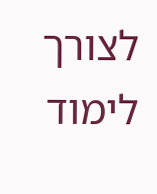לצורך לימוד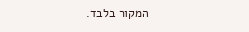המקור בלבד.